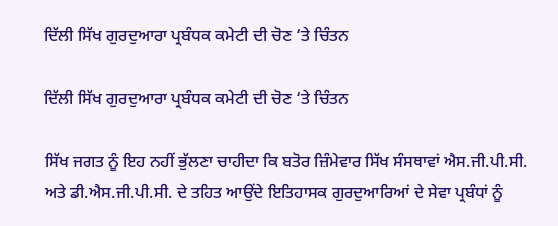ਦਿੱਲੀ ਸਿੱਖ ਗੁਰਦੁਆਰਾ ਪ੍ਰਬੰਧਕ ਕਮੇਟੀ ਦੀ ਚੋਣ ‘ਤੇ ਚਿੰਤਨ

ਦਿੱਲੀ ਸਿੱਖ ਗੁਰਦੁਆਰਾ ਪ੍ਰਬੰਧਕ ਕਮੇਟੀ ਦੀ ਚੋਣ ‘ਤੇ ਚਿੰਤਨ

ਸਿੱਖ ਜਗਤ ਨੂੰ ਇਹ ਨਹੀਂ ਭੁੱਲਣਾ ਚਾਹੀਦਾ ਕਿ ਬਤੋਰ ਜ਼ਿੰਮੇਵਾਰ ਸਿੱਖ ਸੰਸਥਾਵਾਂ ਐਸ.ਜੀ.ਪੀ.ਸੀ. ਅਤੇ ਡੀ.ਐਸ.ਜੀ.ਪੀ.ਸੀ. ਦੇ ਤਹਿਤ ਆਉਂਦੇ ਇਤਿਹਾਸਕ ਗੁਰਦੁਆਰਿਆਂ ਦੇ ਸੇਵਾ ਪ੍ਰਬੰਧਾਂ ਨੂੰ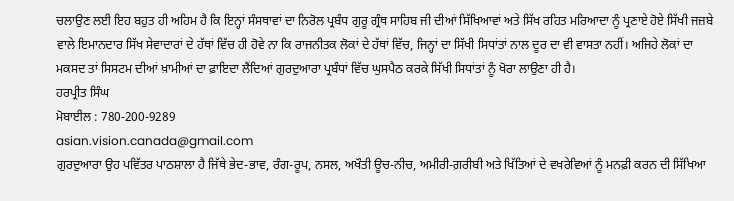ਚਲਾਉਣ ਲਈ ਇਹ ਬਹੁਤ ਹੀ ਅਹਿਮ ਹੈ ਕਿ ਇਨ੍ਹਾਂ ਸੰਸਥਾਵਾਂ ਦਾ ਨਿਰੋਲ ਪ੍ਰਬੰਧ ਗੁਰੂ ਗ੍ਰੰਥ ਸਾਹਿਬ ਜੀ ਦੀਆਂ ਸਿੱਖਿਆਵਾਂ ਅਤੇ ਸਿੱਖ ਰਹਿਤ ਮਰਿਆਦਾ ਨੂੰ ਪ੍ਰਣਾਏ ਹੋਏ ਸਿੱਖੀ ਜਜ਼ਬੇ ਵਾਲੇ ਇਮਾਨਦਾਰ ਸਿੱਖ ਸੇਵਾਦਾਰਾਂ ਦੇ ਹੱਥਾਂ ਵਿੱਚ ਹੀ ਹੋਵੇ ਨਾ ਕਿ ਰਾਜਨੀਤਕ ਲੋਕਾਂ ਦੇ ਹੱਥਾਂ ਵਿੱਚ, ਜਿਨ੍ਹਾਂ ਦਾ ਸਿੱਖੀ ਸਿਧਾਂਤਾਂ ਨਾਲ ਦੂਰ ਦਾ ਵੀ ਵਾਸਤਾ ਨਹੀਂ। ਅਜਿਹੇ ਲੋਕਾਂ ਦਾ ਮਕਸਦ ਤਾਂ ਸਿਸਟਮ ਦੀਆਂ ਖ਼ਾਮੀਆਂ ਦਾ ਫ਼ਾਇਦਾ ਲੈਂਦਿਆਂ ਗੁਰਦੁਆਰਾ ਪ੍ਰਬੰਧਾਂ ਵਿੱਚ ਘੁਸਪੈਠ ਕਰਕੇ ਸਿੱਖੀ ਸਿਧਾਂਤਾਂ ਨੂੰ ਖੋਰਾ ਲਾਉਣਾ ਹੀ ਹੈ।
ਹਰਪ੍ਰੀਤ ਸਿੰਘ
ਮੋਬਾਈਲ : 780-200-9289
asian.vision.canada@gmail.com
ਗੁਰਦੁਆਰਾ ਉਹ ਪਵਿੱਤਰ ਪਾਠਸ਼ਾਲਾ ਹੈ ਜਿੱਥੇ ਭੇਦ-ਭਾਵ, ਰੰਗ-ਰੂਪ, ਨਸਲ, ਅਖੌਤੀ ਊਚ-ਨੀਚ, ਅਮੀਰੀ-ਗ਼ਰੀਬੀ ਅਤੇ ਖਿੱਤਿਆਂ ਦੇ ਵਖਰੇਵਿਆਂ ਨੂੰ ਮਨਫ਼ੀ ਕਰਨ ਦੀ ਸਿੱਖਿਆ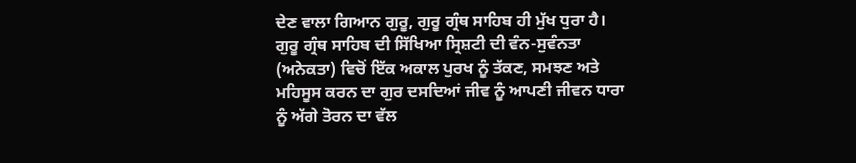ਦੇਣ ਵਾਲਾ ਗਿਆਨ ਗੁਰੂ, ਗੁਰੂ ਗ੍ਰੰਥ ਸਾਹਿਬ ਹੀ ਮੁੱਖ ਧੁਰਾ ਹੈ। ਗੁਰੂ ਗ੍ਰੰਥ ਸਾਹਿਬ ਦੀ ਸਿੱਖਿਆ ਸ੍ਰਿਸ਼ਟੀ ਦੀ ਵੰਨ-ਸੁਵੰਨਤਾ (ਅਨੇਕਤਾ) ਵਿਚੋਂ ਇੱਕ ਅਕਾਲ ਪੁਰਖ ਨੂੰ ਤੱਕਣ, ਸਮਝਣ ਅਤੇ ਮਹਿਸੂਸ ਕਰਨ ਦਾ ਗੁਰ ਦਸਦਿਆਂ ਜੀਵ ਨੂੰ ਆਪਣੀ ਜੀਵਨ ਧਾਰਾ ਨੂੰ ਅੱਗੇ ਤੋਰਨ ਦਾ ਵੱਲ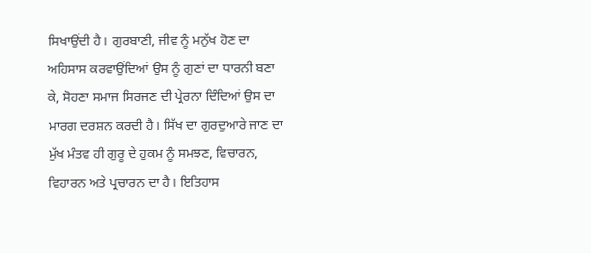ਸਿਖਾਉਂਦੀ ਹੈ। ਗੁਰਬਾਣੀ, ਜੀਵ ਨੂੰ ਮਨੁੱਖ ਹੋਣ ਦਾ ਅਹਿਸਾਸ ਕਰਵਾਉਂਦਿਆਂ ਉਸ ਨੂੰ ਗੁਣਾਂ ਦਾ ਧਾਰਨੀ ਬਣਾ ਕੇ, ਸੋਹਣਾ ਸਮਾਜ ਸਿਰਜਣ ਦੀ ਪ੍ਰੇਰਨਾ ਦਿੰਦਿਆਂ ਉਸ ਦਾ ਮਾਰਗ ਦਰਸ਼ਨ ਕਰਦੀ ਹੈ। ਸਿੱਖ ਦਾ ਗੁਰਦੁਆਰੇ ਜਾਣ ਦਾ ਮੁੱਖ ਮੰਤਵ ਹੀ ਗੁਰੂ ਦੇ ਹੁਕਮ ਨੂੰ ਸਮਝਣ, ਵਿਚਾਰਨ, ਵਿਹਾਰਨ ਅਤੇ ਪ੍ਰਚਾਰਨ ਦਾ ਹੈ। ਇਤਿਹਾਸ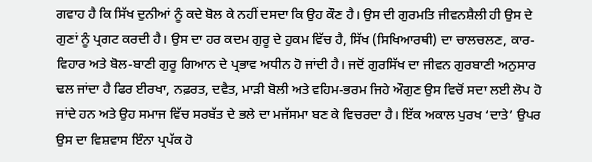ਗਵਾਹ ਹੈ ਕਿ ਸਿੱਖ ਦੁਨੀਆਂ ਨੂੰ ਕਦੇ ਬੋਲ ਕੇ ਨਹੀਂ ਦਸਦਾ ਕਿ ਉਹ ਕੌਣ ਹੈ। ਉਸ ਦੀ ਗੁਰਮਤਿ ਜੀਵਨਸ਼ੈਲੀ ਹੀ ਉਸ ਦੇ ਗੁਣਾਂ ਨੂੰ ਪ੍ਰਗਟ ਕਰਦੀ ਹੈ। ਉਸ ਦਾ ਹਰ ਕਦਮ ਗੁਰੂ ਦੇ ਹੁਕਮ ਵਿੱਚ ਹੈ, ਸਿੱਖ (ਸਿਖਿਆਰਥੀ) ਦਾ ਚਾਲਚਲਣ, ਕਾਰ-ਵਿਹਾਰ ਅਤੇ ਬੋਲ-ਬਾਣੀ ਗੁਰੂ ਗਿਆਨ ਦੇ ਪ੍ਰਭਾਵ ਅਧੀਨ ਹੋ ਜਾਂਦੀ ਹੈ। ਜਦੋਂ ਗੁਰਸਿੱਖ ਦਾ ਜੀਵਨ ਗੁਰਬਾਣੀ ਅਨੁਸਾਰ ਢਲ ਜਾਂਦਾ ਹੈ ਫਿਰ ਈਰਖਾ, ਨਫ਼ਰਤ, ਦਵੈਤ, ਮਾੜੀ ਬੋਲੀ ਅਤੇ ਵਹਿਮ-ਭਰਮ ਜਿਹੇ ਔਗੁਣ ਉਸ ਵਿਚੋਂ ਸਦਾ ਲਈ ਲੋਪ ਹੋ ਜਾਂਦੇ ਹਨ ਅਤੇ ਉਹ ਸਮਾਜ ਵਿੱਚ ਸਰਬੱਤ ਦੇ ਭਲੇ ਦਾ ਮਜੱਸਮਾ ਬਣ ਕੇ ਵਿਚਰਦਾ ਹੈ। ਇੱਕ ਅਕਾਲ ਪੁਰਖ ‘ਦਾਤੇ’ ਉਪਰ ਉਸ ਦਾ ਵਿਸ਼ਵਾਸ ਇੰਨਾ ਪ੍ਰਪੱਕ ਹੋ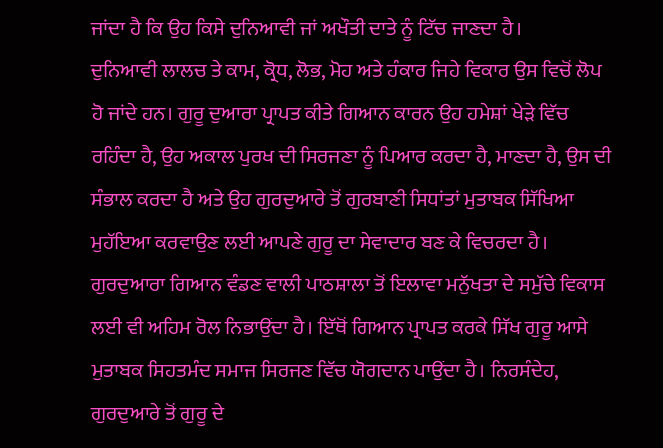ਜਾਂਦਾ ਹੈ ਕਿ ਉਹ ਕਿਸੇ ਦੁਨਿਆਵੀ ਜਾਂ ਅਖੌਤੀ ਦਾਤੇ ਨੂੰ ਟਿੱਚ ਜਾਣਦਾ ਹੈ।
ਦੁਨਿਆਵੀ ਲਾਲਚ ਤੇ ਕਾਮ, ਕ੍ਰੋਧ, ਲੋਭ, ਮੋਹ ਅਤੇ ਹੰਕਾਰ ਜਿਹੇ ਵਿਕਾਰ ਉਸ ਵਿਚੋਂ ਲੋਪ ਹੋ ਜਾਂਦੇ ਹਨ। ਗੁਰੂ ਦੁਆਰਾ ਪ੍ਰਾਪਤ ਕੀਤੇ ਗਿਆਨ ਕਾਰਨ ਉਹ ਹਮੇਸ਼ਾਂ ਖੇੜੇ ਵਿੱਚ ਰਹਿੰਦਾ ਹੈ, ਉਹ ਅਕਾਲ ਪੁਰਖ ਦੀ ਸਿਰਜਣਾ ਨੂੰ ਪਿਆਰ ਕਰਦਾ ਹੈ, ਮਾਣਦਾ ਹੈ, ਉਸ ਦੀ ਸੰਭਾਲ ਕਰਦਾ ਹੈ ਅਤੇ ਉਹ ਗੁਰਦੁਆਰੇ ਤੋਂ ਗੁਰਬਾਣੀ ਸਿਧਾਂਤਾਂ ਮੁਤਾਬਕ ਸਿੱਖਿਆ ਮੁਹੱਇਆ ਕਰਵਾਉਣ ਲਈ ਆਪਣੇ ਗੁਰੂ ਦਾ ਸੇਵਾਦਾਰ ਬਣ ਕੇ ਵਿਚਰਦਾ ਹੈ। ਗੁਰਦੁਆਰਾ ਗਿਆਨ ਵੰਡਣ ਵਾਲੀ ਪਾਠਸ਼ਾਲਾ ਤੋਂ ਇਲਾਵਾ ਮਨੁੱਖਤਾ ਦੇ ਸਮੁੱਚੇ ਵਿਕਾਸ ਲਈ ਵੀ ਅਹਿਮ ਰੋਲ ਨਿਭਾਉਂਦਾ ਹੈ। ਇੱਥੋਂ ਗਿਆਨ ਪ੍ਰਾਪਤ ਕਰਕੇ ਸਿੱਖ ਗੁਰੂ ਆਸੇ ਮੁਤਾਬਕ ਸਿਹਤਮੰਦ ਸਮਾਜ ਸਿਰਜਣ ਵਿੱਚ ਯੋਗਦਾਨ ਪਾਉਂਦਾ ਹੈ। ਨਿਰਸੰਦੇਹ, ਗੁਰਦੁਆਰੇ ਤੋਂ ਗੁਰੂ ਦੇ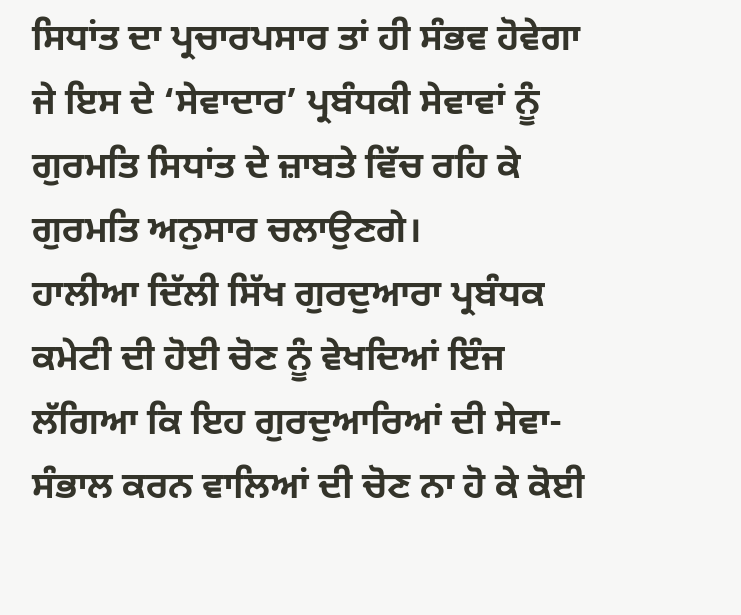ਸਿਧਾਂਤ ਦਾ ਪ੍ਰਚਾਰਪਸਾਰ ਤਾਂ ਹੀ ਸੰਭਵ ਹੋਵੇਗਾ ਜੇ ਇਸ ਦੇ ‘ਸੇਵਾਦਾਰ’ ਪ੍ਰਬੰਧਕੀ ਸੇਵਾਵਾਂ ਨੂੰ ਗੁਰਮਤਿ ਸਿਧਾਂਤ ਦੇ ਜ਼ਾਬਤੇ ਵਿੱਚ ਰਹਿ ਕੇ ਗੁਰਮਤਿ ਅਨੁਸਾਰ ਚਲਾਉਣਗੇ।
ਹਾਲੀਆ ਦਿੱਲੀ ਸਿੱਖ ਗੁਰਦੁਆਰਾ ਪ੍ਰਬੰਧਕ ਕਮੇਟੀ ਦੀ ਹੋਈ ਚੋਣ ਨੂੰ ਵੇਖਦਿਆਂ ਇੰਜ ਲੱਗਿਆ ਕਿ ਇਹ ਗੁਰਦੁਆਰਿਆਂ ਦੀ ਸੇਵਾ-ਸੰਭਾਲ ਕਰਨ ਵਾਲਿਆਂ ਦੀ ਚੋਣ ਨਾ ਹੋ ਕੇ ਕੋਈ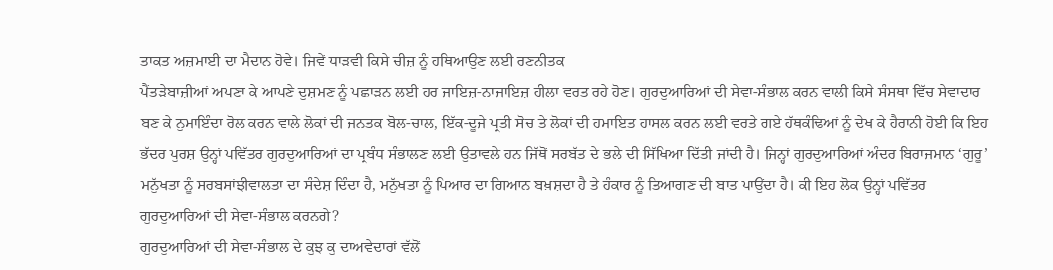ਤਾਕਤ ਅਜ਼ਮਾਈ ਦਾ ਮੈਦਾਨ ਹੋਵੇ। ਜਿਵੇਂ ਧਾੜਵੀ ਕਿਸੇ ਚੀਜ਼ ਨੂੰ ਹਥਿਆਉਣ ਲਈ ਰਣਨੀਤਕ
ਪੈਂਤੜੇਬਾਜ਼ੀਆਂ ਅਪਣਾ ਕੇ ਆਪਣੇ ਦੁਸ਼ਮਣ ਨੂੰ ਪਛਾੜਨ ਲਈ ਹਰ ਜਾਇਜ਼-ਨਾਜਾਇਜ਼ ਹੀਲਾ ਵਰਤ ਰਹੇ ਹੋਣ। ਗੁਰਦੁਆਰਿਆਂ ਦੀ ਸੇਵਾ-ਸੰਭਾਲ ਕਰਨ ਵਾਲੀ ਕਿਸੇ ਸੰਸਥਾ ਵਿੱਚ ਸੇਵਾਦਾਰ ਬਣ ਕੇ ਨੁਮਾਇੰਦਾ ਰੋਲ ਕਰਨ ਵਾਲੇ ਲੋਕਾਂ ਦੀ ਜਨਤਕ ਬੋਲ-ਚਾਲ, ਇੱਕ-ਦੂਜੇ ਪ੍ਰਤੀ ਸੋਚ ਤੇ ਲੋਕਾਂ ਦੀ ਹਮਾਇਤ ਹਾਸਲ ਕਰਨ ਲਈ ਵਰਤੇ ਗਏ ਹੱਥਕੰਢਿਆਂ ਨੂੰ ਦੇਖ ਕੇ ਹੈਰਾਨੀ ਹੋਈ ਕਿ ਇਹ ਭੱਦਰ ਪੁਰਸ਼ ਉਨ੍ਹਾਂ ਪਵਿੱਤਰ ਗੁਰਦੁਆਰਿਆਂ ਦਾ ਪ੍ਰਬੰਧ ਸੰਭਾਲਣ ਲਈ ਉਤਾਵਲੇ ਹਨ ਜਿੱਥੋਂ ਸਰਬੱਤ ਦੇ ਭਲੇ ਦੀ ਸਿੱਖਿਆ ਦਿੱਤੀ ਜਾਂਦੀ ਹੈ। ਜਿਨ੍ਹਾਂ ਗੁਰਦੁਆਰਿਆਂ ਅੰਦਰ ਬਿਰਾਜਮਾਨ ‘ਗੁਰੂ’ ਮਨੁੱਖਤਾ ਨੂੰ ਸਰਬਸਾਂਝੀਵਾਲਤਾ ਦਾ ਸੰਦੇਸ਼ ਦਿੰਦਾ ਹੈ, ਮਨੁੱਖਤਾ ਨੂੰ ਪਿਆਰ ਦਾ ਗਿਆਨ ਬਖ਼ਸ਼ਦਾ ਹੈ ਤੇ ਹੰਕਾਰ ਨੂੰ ਤਿਆਗਣ ਦੀ ਬਾਤ ਪਾਉਂਦਾ ਹੈ। ਕੀ ਇਹ ਲੋਕ ਉਨ੍ਹਾਂ ਪਵਿੱਤਰ ਗੁਰਦੁਆਰਿਆਂ ਦੀ ਸੇਵਾ-ਸੰਭਾਲ ਕਰਨਗੇ?
ਗੁਰਦੁਆਰਿਆਂ ਦੀ ਸੇਵਾ-ਸੰਭਾਲ ਦੇ ਕੁਝ ਕੁ ਦਾਅਵੇਦਾਰਾਂ ਵੱਲੋਂ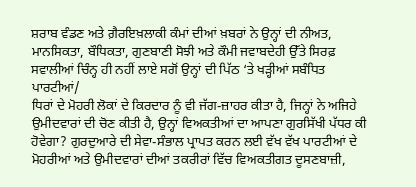ਸ਼ਰਾਬ ਵੰਡਣ ਅਤੇ ਗ਼ੈਰਇਖ਼ਲਾਕੀ ਕੰਮਾਂ ਦੀਆਂ ਖ਼ਬਰਾਂ ਨੇ ਉਨ੍ਹਾਂ ਦੀ ਨੀਅਤ, ਮਾਨਸਿਕਤਾ, ਬੌਧਿਕਤਾ, ਗੁਣਬਾਣੀ ਸੋਝੀ ਅਤੇ ਕੌਮੀ ਜਵਾਬਦੇਹੀ ਉੱਤੇ ਸਿਰਫ਼ ਸਵਾਲੀਆਂ ਚਿੰਨ੍ਹ ਹੀ ਨਹੀਂ ਲਾਏ ਸਗੋਂ ਉਨ੍ਹਾਂ ਦੀ ਪਿੱਠ ‘ਤੇ ਖੜ੍ਹੀਆਂ ਸਬੰਧਿਤ ਪਾਰਟੀਆਂ/
ਧਿਰਾਂ ਦੇ ਮੋਹਰੀ ਲੋਕਾਂ ਦੇ ਕਿਰਦਾਰ ਨੂੰ ਵੀ ਜੱਗ-ਜ਼ਾਹਰ ਕੀਤਾ ਹੈ, ਜਿਨ੍ਹਾਂ ਨੇ ਅਜਿਹੇ ਉਮੀਦਵਾਰਾਂ ਦੀ ਚੋਣ ਕੀਤੀ ਹੈ, ਉਨ੍ਹਾਂ ਵਿਅਕਤੀਆਂ ਦਾ ਆਪਣਾ ਗੁਰਸਿੱਖੀ ਪੱਧਰ ਕੀ ਹੋਵੇਗਾ? ਗੁਰਦੁਆਰੇ ਦੀ ਸੇਵਾ-ਸੰਭਾਲ ਪ੍ਰਾਪਤ ਕਰਨ ਲਈ ਵੱਖ ਵੱਖ ਪਾਰਟੀਆਂ ਦੇ ਮੋਹਰੀਆਂ ਅਤੇ ਉਮੀਦਵਾਰਾਂ ਦੀਆਂ ਤਕਰੀਰਾਂ ਵਿੱਚ ਵਿਅਕਤੀਗਤ ਦੂਸਣਬਾਜ਼ੀ,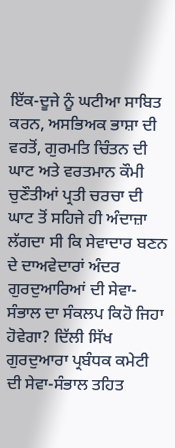ਇੱਕ-ਦੂਜੇ ਨੂੰ ਘਟੀਆ ਸਾਬਿਤ ਕਰਨ, ਅਸਭਿਅਕ ਭਾਸ਼ਾ ਦੀ ਵਰਤੋਂ, ਗੁਰਮਤਿ ਚਿੰਤਨ ਦੀ ਘਾਟ ਅਤੇ ਵਰਤਮਾਨ ਕੌਮੀ ਚੁਣੌਤੀਆਂ ਪ੍ਰਤੀ ਚਰਚਾ ਦੀ ਘਾਟ ਤੋਂ ਸਹਿਜੇ ਹੀ ਅੰਦਾਜ਼ਾ ਲੱਗਦਾ ਸੀ ਕਿ ਸੇਵਾਦਾਰ ਬਣਨ ਦੇ ਦਾਅਵੇਦਾਰਾਂ ਅੰਦਰ ਗੁਰਦੁਆਰਿਆਂ ਦੀ ਸੇਵਾ-ਸੰਭਾਲ ਦਾ ਸੰਕਲਪ ਕਿਹੋ ਜਿਹਾ ਹੋਵੇਗਾ? ਦਿੱਲੀ ਸਿੱਖ ਗੁਰਦੁਆਰਾ ਪ੍ਰਬੰਧਕ ਕਮੇਟੀ ਦੀ ਸੇਵਾ-ਸੰਭਾਲ ਤਹਿਤ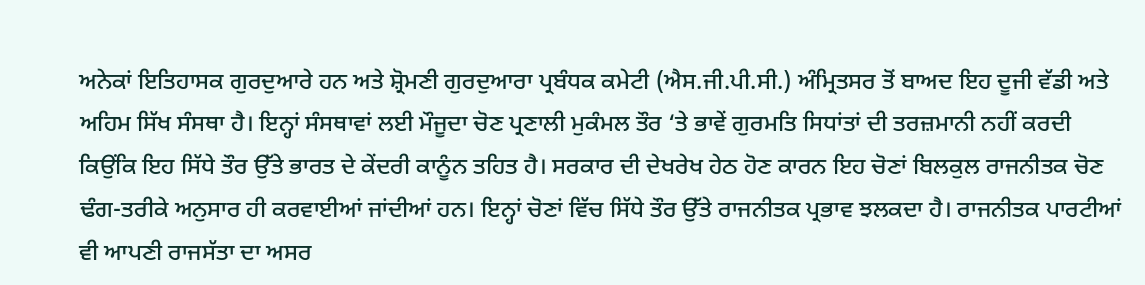ਅਨੇਕਾਂ ਇਤਿਹਾਸਕ ਗੁਰਦੁਆਰੇ ਹਨ ਅਤੇ ਸ਼੍ਰੋਮਣੀ ਗੁਰਦੁਆਰਾ ਪ੍ਰਬੰਧਕ ਕਮੇਟੀ (ਐਸ.ਜੀ.ਪੀ.ਸੀ.) ਅੰਮ੍ਰਿਤਸਰ ਤੋਂ ਬਾਅਦ ਇਹ ਦੂਜੀ ਵੱਡੀ ਅਤੇ ਅਹਿਮ ਸਿੱਖ ਸੰਸਥਾ ਹੈ। ਇਨ੍ਹਾਂ ਸੰਸਥਾਵਾਂ ਲਈ ਮੌਜੂਦਾ ਚੋਣ ਪ੍ਰਣਾਲੀ ਮੁਕੰਮਲ ਤੌਰ ‘ਤੇ ਭਾਵੇਂ ਗੁਰਮਤਿ ਸਿਧਾਂਤਾਂ ਦੀ ਤਰਜ਼ਮਾਨੀ ਨਹੀਂ ਕਰਦੀ ਕਿਉਂਕਿ ਇਹ ਸਿੱਧੇ ਤੌਰ ਉੱਤੇ ਭਾਰਤ ਦੇ ਕੇਂਦਰੀ ਕਾਨੂੰਨ ਤਹਿਤ ਹੈ। ਸਰਕਾਰ ਦੀ ਦੇਖਰੇਖ ਹੇਠ ਹੋਣ ਕਾਰਨ ਇਹ ਚੋਣਾਂ ਬਿਲਕੁਲ ਰਾਜਨੀਤਕ ਚੋਣ ਢੰਗ-ਤਰੀਕੇ ਅਨੁਸਾਰ ਹੀ ਕਰਵਾਈਆਂ ਜਾਂਦੀਆਂ ਹਨ। ਇਨ੍ਹਾਂ ਚੋਣਾਂ ਵਿੱਚ ਸਿੱਧੇ ਤੌਰ ਉੱਤੇ ਰਾਜਨੀਤਕ ਪ੍ਰਭਾਵ ਝਲਕਦਾ ਹੈ। ਰਾਜਨੀਤਕ ਪਾਰਟੀਆਂ ਵੀ ਆਪਣੀ ਰਾਜਸੱਤਾ ਦਾ ਅਸਰ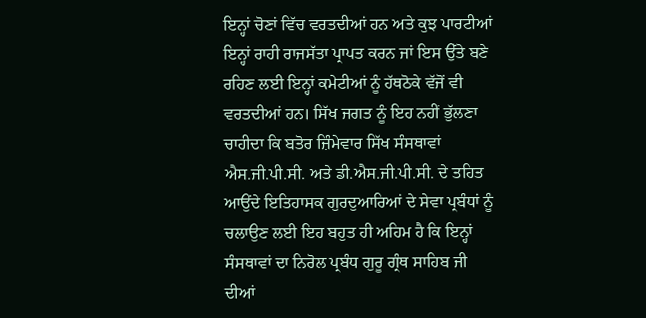ਇਨ੍ਹਾਂ ਚੋਣਾਂ ਵਿੱਚ ਵਰਤਦੀਆਂ ਹਨ ਅਤੇ ਕੁਝ ਪਾਰਟੀਆਂ ਇਨ੍ਹਾਂ ਰਾਹੀ ਰਾਜਸੱਤਾ ਪ੍ਰਾਪਤ ਕਰਨ ਜਾਂ ਇਸ ਉੱਤੇ ਬਣੇ ਰਹਿਣ ਲਈ ਇਨ੍ਹਾਂ ਕਮੇਟੀਆਂ ਨੂੰ ਹੱਥਠੋਕੇ ਵੱਜੋਂ ਵੀ ਵਰਤਦੀਆਂ ਹਨ। ਸਿੱਖ ਜਗਤ ਨੂੰ ਇਹ ਨਹੀਂ ਭੁੱਲਣਾ ਚਾਹੀਦਾ ਕਿ ਬਤੋਰ ਜ਼ਿੰਮੇਵਾਰ ਸਿੱਖ ਸੰਸਥਾਵਾਂ ਐਸ.ਜੀ.ਪੀ.ਸੀ. ਅਤੇ ਡੀ.ਐਸ.ਜੀ.ਪੀ.ਸੀ. ਦੇ ਤਹਿਤ ਆਉਂਦੇ ਇਤਿਹਾਸਕ ਗੁਰਦੁਆਰਿਆਂ ਦੇ ਸੇਵਾ ਪ੍ਰਬੰਧਾਂ ਨੂੰ ਚਲਾਉਣ ਲਈ ਇਹ ਬਹੁਤ ਹੀ ਅਹਿਮ ਹੈ ਕਿ ਇਨ੍ਹਾਂ ਸੰਸਥਾਵਾਂ ਦਾ ਨਿਰੋਲ ਪ੍ਰਬੰਧ ਗੁਰੂ ਗ੍ਰੰਥ ਸਾਹਿਬ ਜੀ ਦੀਆਂ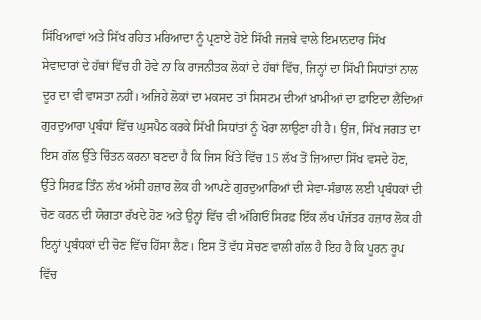ਸਿੱਖਿਆਵਾਂ ਅਤੇ ਸਿੱਖ ਰਹਿਤ ਮਰਿਆਦਾ ਨੂੰ ਪ੍ਰਣਾਏ ਹੋਏ ਸਿੱਖੀ ਜਜ਼ਬੇ ਵਾਲੇ ਇਮਾਨਦਾਰ ਸਿੱਖ ਸੇਵਾਦਾਰਾਂ ਦੇ ਹੱਥਾਂ ਵਿੱਚ ਹੀ ਹੋਵੇ ਨਾ ਕਿ ਰਾਜਨੀਤਕ ਲੋਕਾਂ ਦੇ ਹੱਥਾਂ ਵਿੱਚ, ਜਿਨ੍ਹਾਂ ਦਾ ਸਿੱਖੀ ਸਿਧਾਂਤਾਂ ਨਾਲ ਦੂਰ ਦਾ ਵੀ ਵਾਸਤਾ ਨਹੀਂ। ਅਜਿਹੇ ਲੋਕਾਂ ਦਾ ਮਕਸਦ ਤਾਂ ਸਿਸਟਮ ਦੀਆਂ ਖ਼ਾਮੀਆਂ ਦਾ ਫ਼ਾਇਦਾ ਲੈਂਦਿਆਂ ਗੁਰਦੁਆਰਾ ਪ੍ਰਬੰਧਾਂ ਵਿੱਚ ਘੁਸਪੈਠ ਕਰਕੇ ਸਿੱਖੀ ਸਿਧਾਂਤਾਂ ਨੂੰ ਖੋਰਾ ਲਾਉਣਾ ਹੀ ਹੈ। ਉਂਜ, ਸਿੱਖ ਜਗਤ ਦਾ ਇਸ ਗੱਲ ਉੱਤੇ ਚਿੰਤਨ ਕਰਨਾ ਬਣਦਾ ਹੈ ਕਿ ਜਿਸ ਖਿੱਤੇ ਵਿੱਚ 15 ਲੱਖ ਤੋਂ ਜ਼ਿਆਦਾ ਸਿੱਖ ਵਸਦੇ ਹੋਣ, ਉੱਤੇ ਸਿਰਫ਼ ਤਿੰਨ ਲੱਖ ਅੱਸੀ ਹਜ਼ਾਰ ਲੋਕ ਹੀ ਆਪਣੇ ਗੁਰਦੁਆਰਿਆਂ ਦੀ ਸੇਵਾ-ਸੰਭਾਲ ਲਈ ਪ੍ਰਬੰਧਕਾਂ ਦੀ ਚੋਣ ਕਰਨ ਦੀ ਯੋਗਤਾ ਰੱਖਦੇ ਹੋਣ ਅਤੇ ਉਨ੍ਹਾਂ ਵਿੱਚ ਵੀ ਅੱਗਿਓਂ ਸਿਰਫ਼ ਇੱਕ ਲੱਖ ਪੰਜੱਤਰ ਹਜ਼ਾਰ ਲੋਕ ਹੀ ਇਨ੍ਹਾਂ ਪ੍ਰਬੰਧਕਾਂ ਦੀ ਚੋਣ ਵਿੱਚ ਹਿੱਸਾ ਲੈਣ। ਇਸ ਤੋਂ ਵੱਧ ਸੋਚਣ ਵਾਲੀ ਗੱਲ ਹੈ ਇਹ ਹੈ ਕਿ ਪੂਰਨ ਰੂਪ ਵਿੱਚ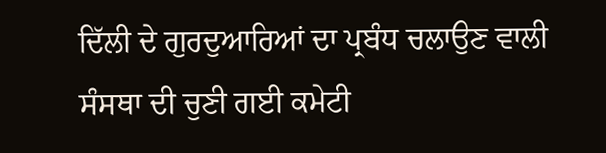ਦਿੱਲੀ ਦੇ ਗੁਰਦੁਆਰਿਆਂ ਦਾ ਪ੍ਰਬੰਧ ਚਲਾਉਣ ਵਾਲੀ ਸੰਸਥਾ ਦੀ ਚੁਣੀ ਗਈ ਕਮੇਟੀ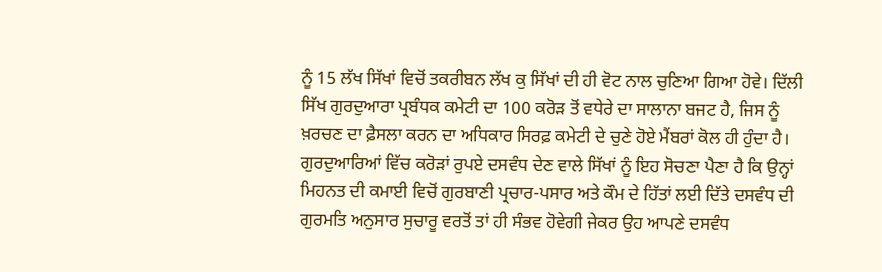ਨੂੰ 15 ਲੱਖ ਸਿੱਖਾਂ ਵਿਚੋਂ ਤਕਰੀਬਨ ਲੱਖ ਕੁ ਸਿੱਖਾਂ ਦੀ ਹੀ ਵੋਟ ਨਾਲ ਚੁਣਿਆ ਗਿਆ ਹੋਵੇ। ਦਿੱਲੀ ਸਿੱਖ ਗੁਰਦੁਆਰਾ ਪ੍ਰਬੰਧਕ ਕਮੇਟੀ ਦਾ 100 ਕਰੋੜ ਤੋਂ ਵਧੇਰੇ ਦਾ ਸਾਲਾਨਾ ਬਜਟ ਹੈ, ਜਿਸ ਨੂੰ ਖ਼ਰਚਣ ਦਾ ਫ਼ੈਸਲਾ ਕਰਨ ਦਾ ਅਧਿਕਾਰ ਸਿਰਫ਼ ਕਮੇਟੀ ਦੇ ਚੁਣੇ ਹੋਏ ਮੈਂਬਰਾਂ ਕੋਲ ਹੀ ਹੁੰਦਾ ਹੈ। ਗੁਰਦੁਆਰਿਆਂ ਵਿੱਚ ਕਰੋੜਾਂ ਰੁਪਏ ਦਸਵੰਧ ਦੇਣ ਵਾਲੇ ਸਿੱਖਾਂ ਨੂੰ ਇਹ ਸੋਚਣਾ ਪੈਣਾ ਹੈ ਕਿ ਉਨ੍ਹਾਂ ਮਿਹਨਤ ਦੀ ਕਮਾਈ ਵਿਚੋਂ ਗੁਰਬਾਣੀ ਪ੍ਰਚਾਰ-ਪਸਾਰ ਅਤੇ ਕੌਮ ਦੇ ਹਿੱਤਾਂ ਲਈ ਦਿੱਤੇ ਦਸਵੰਧ ਦੀ ਗੁਰਮਤਿ ਅਨੁਸਾਰ ਸੁਚਾਰੂ ਵਰਤੋਂ ਤਾਂ ਹੀ ਸੰਭਵ ਹੋਵੇਗੀ ਜੇਕਰ ਉਹ ਆਪਣੇ ਦਸਵੰਧ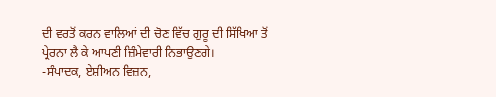ਦੀ ਵਰਤੋਂ ਕਰਨ ਵਾਲਿਆਂ ਦੀ ਚੋਣ ਵਿੱਚ ਗੁਰੂ ਦੀ ਸਿੱਖਿਆ ਤੋਂ ਪ੍ਰੇਰਨਾ ਲੈ ਕੇ ਆਪਣੀ ਜ਼ਿੰਮੇਵਾਰੀ ਨਿਭਾਉਣਗੇ।
-ਸੰਪਾਦਕ, ਏਸ਼ੀਅਨ ਵਿਜ਼ਨ,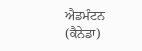ਐਡਮੰਟਨ (ਕੈਨੇਡਾ)